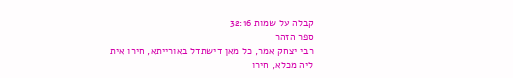קבלה על שמות 32:16
ספר הזהר
רבי יצחק אמר, כל מאן דישתדל באורייתא, חירו אית ליה מכלא, חירו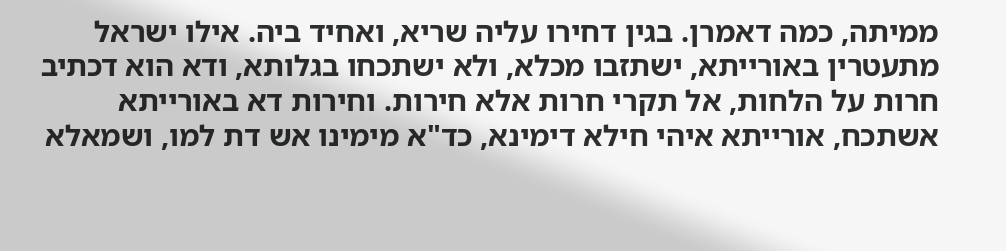ממיתה, כמה דאמרן. בגין דחירו עליה שריא, ואחיד ביה. אילו ישראל מתעטרין באורייתא, ישתזבו מכלא, ולא ישתכחו בגלותא, ודא הוא דכתיב חרות על הלחות, אל תקרי חרות אלא חירות. וחירות דא באורייתא אשתכח, אורייתא איהי חילא דימינא, כד"א מימינו אש דת למו, ושמאלא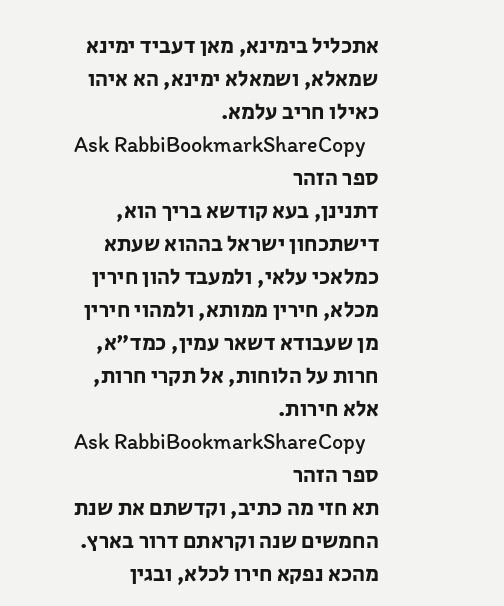אתכליל בימינא, מאן דעביד ימינא שמאלא, ושמאלא ימינא, הא איהו כאילו חריב עלמא.
Ask RabbiBookmarkShareCopy
ספר הזהר
דתנינן, בעא קודשא בריך הוא, דישתכחון ישראל בההוא שעתא כמלאכי עלאי, ולמעבד להון חירין מכלא, חירין ממותא, ולמהוי חירין מן שעבודא דשאר עמין, כמד"א, חרות על הלוחות, אל תקרי חרות, אלא חירות.
Ask RabbiBookmarkShareCopy
ספר הזהר
תא חזי מה כתיב, וקדשתם את שנת החמשים שנה וקראתם דרור בארץ. מהכא נפקא חירו לכלא, ובגין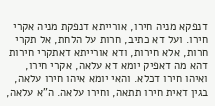דנפקא מניה חירו, אורייתא דנפקת מניה אקרי חירו. ועל דא כתיב, חרות על הלחת, אל תקרי חרות, אלא חירות, ודא אורייתא דאתקרי חירות דהא מה דאפיק יומא דא עלאה, אקרי חירו, ואיהו חירו דכלא. והאי יומא איהו חירו עלאה, בגין דאית חירו תתאה, וחירו עלאה. ה"א עלאה,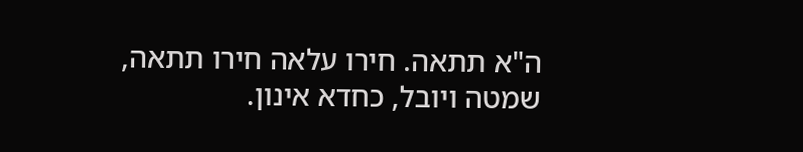ה"א תתאה. חירו עלאה חירו תתאה, שמטה ויובל, כחדא אינון.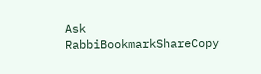Ask RabbiBookmarkShareCopy